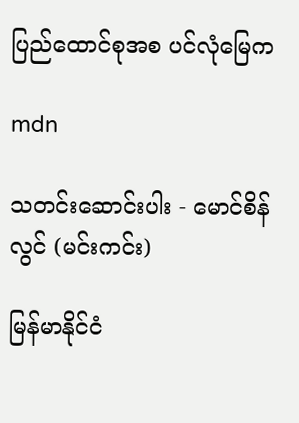ပြည်ထောင်စုအစ ပင်လုံမြေက

mdn

သတင်းဆောင်းပါး - မောင်စိန်လွင် (မင်းကင်း)

မြန်မာနိုင်ငံ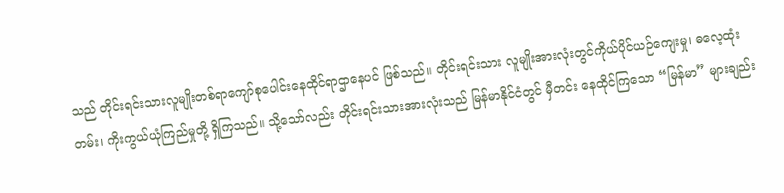သည် တိုင်းရင်းသားလူမျိုးတစ်ရာကျော်စုပေါင်းနေထိုင်ရာဌာနေပင် ဖြစ်သည်။ တိုင်းရင်းသား လူမျိုးအားလုံးတွင်ကိုယ်ပိုင်ယဉ်ကျေးမှု၊ ဓလေ့ထုံးတမ်း၊ ကိုးကွယ်ယုံကြည်မှုတို့ ရှိကြသည်။ သို့သော်လည်း တိုင်းရင်းသားအားလုံးသည် မြန်မာနိုင်ငံတွင် မှီတင်း နေထိုင်ကြသော “မြန်မာ” များချည်း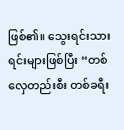ဖြစ်၏။ သွေးရင်းသားရင်းများဖြစ်ပြီး “တစ်လှေတည်းစီး တစ်ခရီး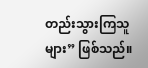တည်းသွားကြသူများ” ဖြစ်သည်။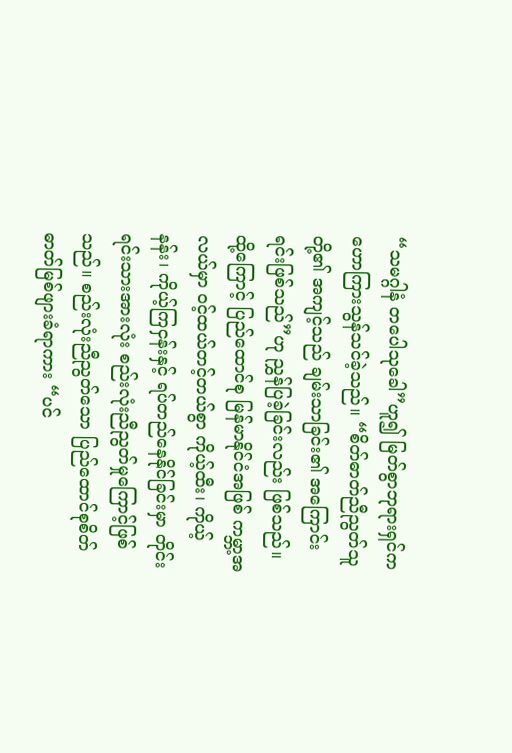“သမဂ္ဂါနံ တပေါသုခေါ”ဟူ၍ မြတ်စွာဘုရားရှင်က ဟောကြားသွန်သင်ခဲ့သည်။ “စိတ်ဓာတ်ညီညွတ်သူတို့၏ အကျင့်သည် ချမ်းသာခြင်း၏ အကြောင်းရင်းဖြစ်သည်”ဟု ညွှန်ပြခဲ့ခြင်းလည်း ဖြစ်သည်။ ထို့ကြောင့် ပြည်ထောင်စု မြန်မာနိုင်ငံအဖြစ် ကမ္ဘာ့အလယ်မှာ ဝင့်ထယ်တင့်တယ်စွာ ကိုယ့်ထီး၊ ကိုယ့်နန်း၊ ကိုယ့်ကြငှန်းနှင့် ရပ်တည်နေနိုင်ခြင်းမှာ တိုင်းရင်းသားအားလုံး စည်းလုံးညီညွတ်မှုကြောင့်ဖြစ်သည်။ စည်းလုံးညီညွတ်သော ပြည်ထောင်စုစိတ်ဓာတ်မြစ်ဖျားခံရာကား “ပင်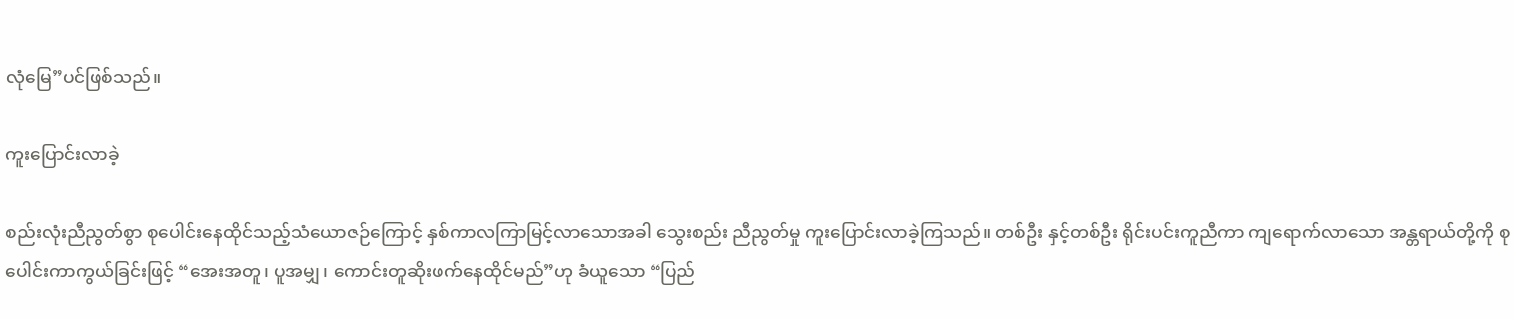လုံမြေ”ပင်ဖြစ်သည်။

ကူးပြောင်းလာခဲ့

စည်းလုံးညီညွတ်စွာ စုပေါင်းနေထိုင်သည့်သံယောဇဉ်ကြောင့် နှစ်ကာလကြာမြင့်လာသောအခါ သွေးစည်း ညီညွတ်မှု ကူးပြောင်းလာခဲ့ကြသည်။ တစ်ဦး နှင့်တစ်ဦး ရိုင်းပင်းကူညီကာ ကျရောက်လာသော အန္တရာယ်တို့ကို စုပေါင်းကာကွယ်ခြင်းဖြင့် “အေးအတူ၊ ပူအမျှ၊ ကောင်းတူဆိုးဖက်နေထိုင်မည်”ဟု ခံယူသော “ပြည်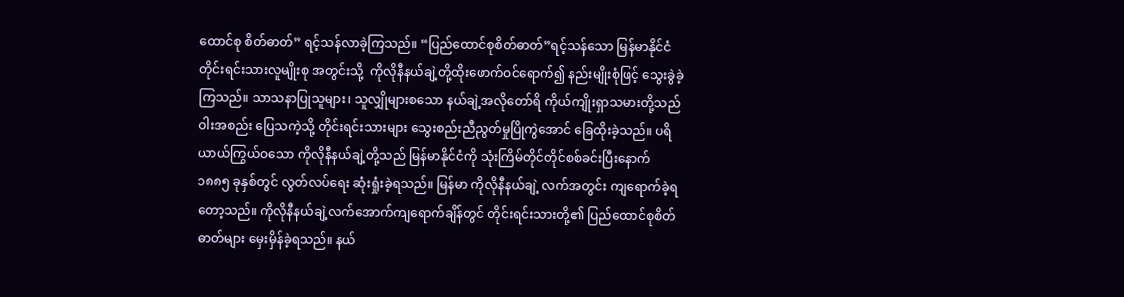ထောင်စု စိတ်ဓာတ်” ရင့်သန်လာခဲ့ကြသည်။ “ပြည်ထောင်စုစိတ်ဓာတ်”ရင့်သန်သော မြန်မာနိုင်ငံတိုင်းရင်းသားလူမျိုးစု အတွင်းသို့  ကိုလိုနီနယ်ချဲ့တို့ထိုးဖောက်ဝင်ရောက်၍ နည်းမျိုးစုံဖြင့် သွေးခွဲခဲ့ကြသည်။ သာသနာပြုသူများ၊ သူလျှိုများစသော နယ်ချဲ့အလိုတော်ရိ ကိုယ်ကျိုးရှာသမားတို့သည် ဝါးအစည်း ပြေသကဲ့သို့ တိုင်းရင်းသားများ သွေးစည်းညီညွတ်မှုပြိုကွဲအောင် ခြေထိုးခဲ့သည်။ ပရိယာယ်ကြွယ်ဝသော ကိုလိုနီနယ်ချဲ့တို့သည် မြန်မာနိုင်ငံကို သုံးကြိမ်တိုင်တိုင်စစ်ခင်းပြီးနောက် ၁၈၈၅ ခုနှစ်တွင် လွတ်လပ်ရေး ဆုံးရှုံးခဲ့ရသည်။ မြန်မာ ကိုလိုနီနယ်ချဲ့ လက်အတွင်း ကျရောက်ခဲ့ရတော့သည်။ ကိုလိုနီနယ်ချဲ့လက်အောက်ကျရောက်ချိန်တွင် တိုင်းရင်းသားတို့၏ ပြည်ထောင်စုစိတ်ဓာတ်များ မှေးမှိန်ခဲ့ရသည်။ နယ်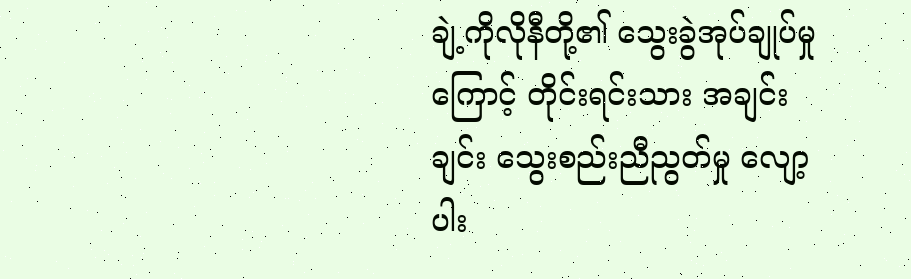ချဲ့ကိုလိုနီတို့၏ သွေးခွဲအုပ်ချုပ်မှုကြောင့် တိုင်းရင်းသား အချင်းချင်း သွေးစည်းညီညွတ်မှု လျော့ပါး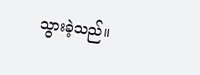သွားခဲ့သည်။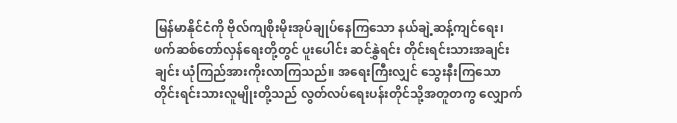မြန်မာနိုင်ငံကို ဗိုလ်ကျစိုးမိုးအုပ်ချုပ်နေကြသော နယ်ချဲ့ဆန့်ကျင်ရေး၊ ဖက်ဆစ်တော်လှန်ရေးတို့တွင် ပူးပေါင်း ဆင်နွှဲရင်း တိုင်းရင်းသားအချင်းချင်း ယုံကြည်အားကိုးလာကြသည်။ အရေးကြီးလျှင် သွေးနီးကြသော တိုင်းရင်းသားလူမျိုးတို့သည် လွတ်လပ်ရေးပန်းတိုင်သို့အတူတကွ လျှောက်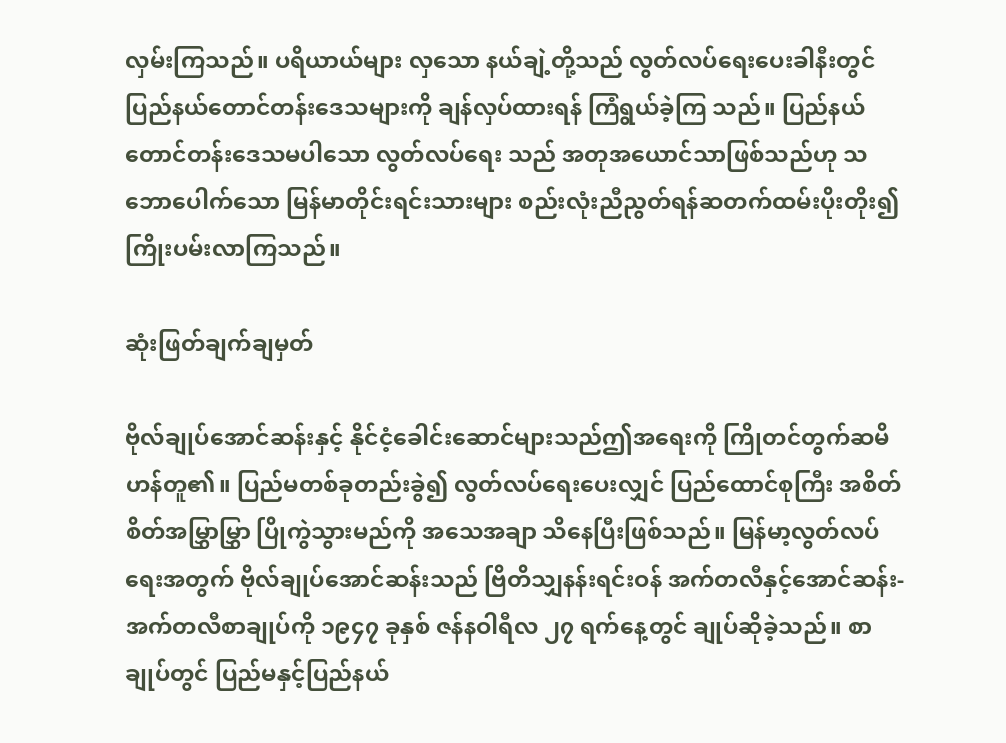လှမ်းကြသည်။ ပရိယာယ်များ လှသော နယ်ချဲ့တို့သည် လွတ်လပ်ရေးပေးခါနီးတွင် ပြည်နယ်တောင်တန်းဒေသများကို ချန်လှပ်ထားရန် ကြံရွယ်ခဲ့ကြ သည်။ ပြည်နယ်တောင်တန်းဒေသမပါသော လွတ်လပ်ရေး သည် အတုအယောင်သာဖြစ်သည်ဟု သဘောပေါက်သော မြန်မာတိုင်းရင်းသားများ စည်းလုံးညီညွတ်ရန်ဆတက်ထမ်းပိုးတိုး၍ ကြိုးပမ်းလာကြသည်။

ဆုံးဖြတ်ချက်ချမှတ်

ဗိုလ်ချုပ်အောင်ဆန်းနှင့် နိုင်ငံ့ခေါင်းဆောင်များသည်ဤအရေးကို ကြိုတင်တွက်ဆမိဟန်တူ၏။ ပြည်မတစ်ခုတည်းခွဲ၍ လွတ်လပ်ရေးပေးလျှင် ပြည်ထောင်စုကြီး အစိတ်စိတ်အမြွှာမြွှာ ပြိုကွဲသွားမည်ကို အသေအချာ သိနေပြီးဖြစ်သည်။ မြန်မာ့လွတ်လပ်ရေးအတွက် ဗိုလ်ချုပ်အောင်ဆန်းသည် ဗြိတိသျှနန်းရင်းဝန် အက်တလီနှင့်အောင်ဆန်း-အက်တလီစာချုပ်ကို ၁၉၄၇ ခုနှစ် ဇန်နဝါရီလ ၂၇ ရက်နေ့တွင် ချုပ်ဆိုခဲ့သည်။ စာချုပ်တွင် ပြည်မနှင့်ပြည်နယ်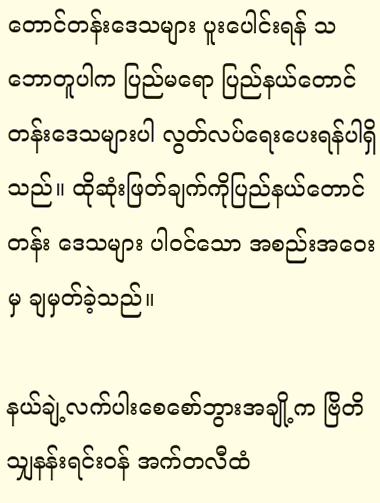တောင်တန်းဒေသများ ပူးပေါင်းရန် သဘောတူပါက ပြည်မရော ပြည်နယ်တောင်တန်းဒေသများပါ လွတ်လပ်ရေးပေးရန်ပါရှိသည်။ ထိုဆုံးဖြတ်ချက်ကိုပြည်နယ်တောင်တန်း ဒေသများ ပါဝင်သော အစည်းအဝေးမှ ချမှတ်ခဲ့သည်။

နယ်ချဲ့လက်ပါးစေစော်ဘွားအချို့က ဗြိတိသျှနန်းရင်းဝန် အက်တလီထံ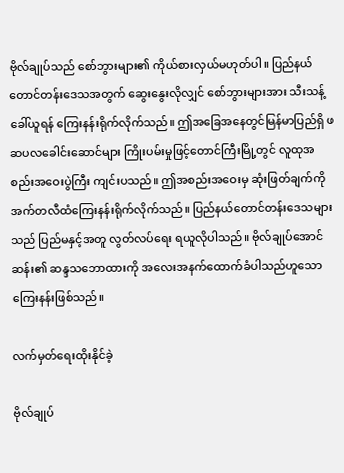ဗိုလ်ချုပ်သည် စော်ဘွားများ၏ ကိုယ်စားလှယ်မဟုတ်ပါ။ ပြည်နယ်တောင်တန်းဒေသအတွက် ဆွေးနွေးလိုလျှင် စော်ဘွားများအား သီးသန့် ခေါ်ယူရန် ကြေးနန်းရိုက်လိုက်သည်။ ဤအခြေအနေတွင်မြန်မာပြည်ရှိ ဖဆပလခေါင်းဆောင်များ ကြိုးပမ်းမှုဖြင့်တောင်ကြီးမြို့တွင် လူထုအစည်းအဝေးပွဲကြီး ကျင်းပသည်။ ဤအစည်းအဝေးမှ ဆုံးဖြတ်ချက်ကို အက်တလီထံကြေးနန်းရိုက်လိုက်သည်။ ပြည်နယ်တောင်တန်းဒေသများသည် ပြည်မနှင့်အတူ လွတ်လပ်ရေး ရယူလိုပါသည်။ ဗိုလ်ချုပ်အောင်ဆန်း၏ ဆန္ဒသဘောထားကို အလေးအနက်ထောက်ခံပါသည်ဟူသော ကြေးနန်းဖြစ်သည်။

လက်မှတ်ရေးထိုးနိုင်ခဲ့

ဗိုလ်ချုပ်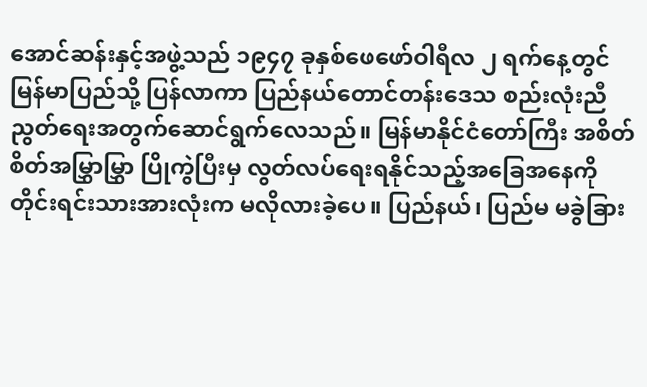အောင်ဆန်းနှင့်အဖွဲ့သည် ၁၉၄၇ ခုနှစ်ဖေဖော်ဝါရီလ ၂ ရက်နေ့တွင် မြန်မာပြည်သို့ ပြန်လာကာ ပြည်နယ်တောင်တန်းဒေသ စည်းလုံးညီညွတ်ရေးအတွက်ဆောင်ရွက်လေသည်။ မြန်မာနိုင်ငံတော်ကြီး အစိတ်စိတ်အမြွှာမြွှာ ပြိုကွဲပြီးမှ လွတ်လပ်ရေးရနိုင်သည့်အခြေအနေကို တိုင်းရင်းသားအားလုံးက မလိုလားခဲ့ပေ။ ပြည်နယ်၊ ပြည်မ မခွဲခြား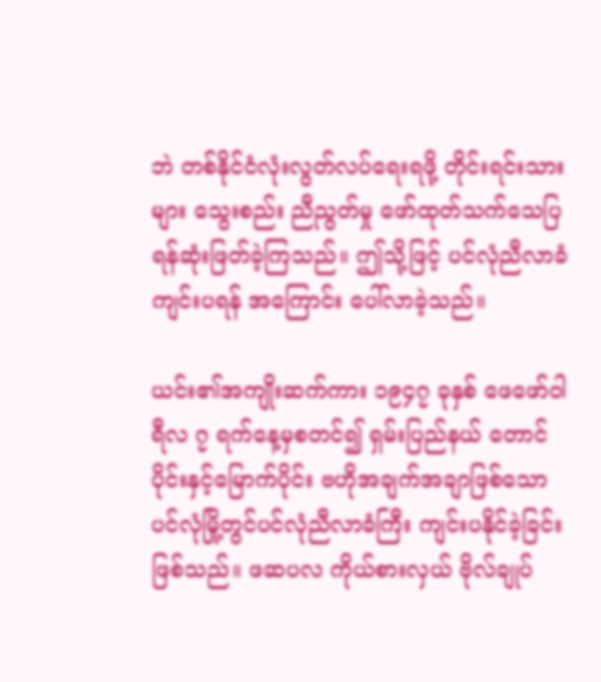ဘဲ တစ်နိုင်ငံလုံးလွတ်လပ်ရေးရဖို့ တိုင်းရင်းသားများ သွေးစည်း ညီညွတ်မှု ဖော်ထုတ်သက်သေပြရန်ဆုံးဖြတ်ခဲ့ကြသည်။ ဤသို့ဖြင့် ပင်လုံညီလာခံကျင်းပရန် အကြောင်း ပေါ်လာခဲ့သည်။

ယင်း၏အကျိုးဆက်ကား ၁၉၄၇ ခုနှစ် ဖေဖော်ဝါရီလ ၇ ရက်နေ့မှစတင်၍ ရှမ်းပြည်နယ် တောင်ပိုင်းနှင့်မြောက်ပိုင်း ဗဟိုအချက်အချာဖြစ်သော ပင်လုံမြို့တွင်ပင်လုံညီလာခံကြီး ကျင်းပနိုင်ခဲ့ခြင်း ဖြစ်သည်။ ဖဆပလ ကိုယ်စားလှယ် ဗိုလ်ချုပ်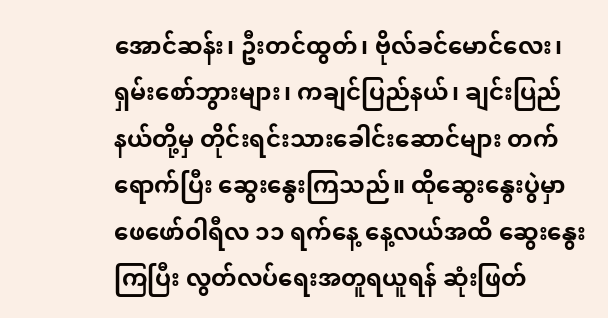အောင်ဆန်း၊ ဦးတင်ထွတ်၊ ဗိုလ်ခင်မောင်လေး၊ ရှမ်းစော်ဘွားများ၊ ကချင်ပြည်နယ်၊ ချင်းပြည်နယ်တို့မှ တိုင်းရင်းသားခေါင်းဆောင်များ တက်ရောက်ပြီး ဆွေးနွေးကြသည်။ ထိုဆွေးနွေးပွဲမှာ ဖေဖော်ဝါရီလ ၁၁ ရက်နေ့ နေ့လယ်အထိ ဆွေးနွေးကြပြီး လွတ်လပ်ရေးအတူရယူရန် ဆုံးဖြတ်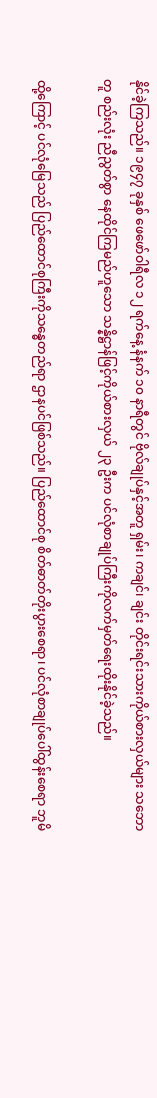နိုင်ခဲ့ကြသည်။ ၁၉၄၇ ခုနှစ် ဖေဖော်ဝါရီလ ၁၂ ရက်နေ့ နံနက် ၁၀ နာရီတွင် ဗိုလ်ချုပ်နှင့်အတူ ရှမ်း၊ ကချင်၊ ချင်း တိုင်းရင်းသားကိုယ်စားလှယ်များ သဘောတူ စည်းလုံး ညီညွတ်စွာ နေထိုင်ကြမည်ဟူသော သန္နိဋ္ဌာန်ဖြင့်ကိုယ်စားလှယ် ၂၃ ဦးက ပင်လုံစာချုပ်ကြီးကိုလက်မှတ်ရေးထိုးနိုင်ခဲ့သည်။

ထို့ကြောင့် ပင်လုံမြေသည် ပြည်ထောင်စုကြီးကိုသန္ဓေတည်ရာ ဌာနပင်ဖြစ်သည်။ ပြည်ထောင်စု စိတ်ဓာတ်တိုးပွားစေရာ၊ ပင်လုံစာချုပ်ပေါ်ထွန်းစေရာ ဘူမိ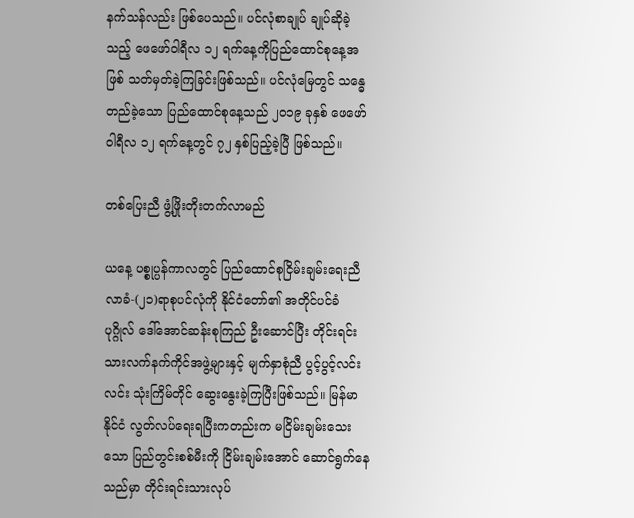နက်သန်လည်း ဖြစ်ပေသည်။ ပင်လုံစာချုပ် ချုပ်ဆိုခဲ့သည့် ဖေဖော်ဝါရီလ ၁၂ ရက်နေ့ကိုပြည်ထောင်စုနေ့အဖြစ် သတ်မှတ်ခဲ့ကြခြင်းဖြစ်သည်။ ပင်လုံမြေတွင် သန္ဓေတည်ခဲ့သော ပြည်ထောင်စုနေ့သည် ၂၀၁၉ ခုနှစ် ဖေဖော်ဝါရီလ ၁၂ ရက်နေ့တွင် ၇၂ နှစ်ပြည့်ခဲ့ပြီ ဖြစ်သည်။

တစ်ပြေးညီ ဖွံ့ဖြိုးတိုးတက်လာမည်

ယနေ့ ပစ္စုပ္ပန်ကာလတွင် ပြည်ထောင်စုငြိမ်းချမ်းရေးညီလာခံ-(၂၁)ရာစုပင်လုံကို နိုင်ငံတော်၏ အတိုင်ပင်ခံ ပုဂ္ဂိုလ် ဒေါ်အောင်ဆန်းစုကြည် ဦးဆောင်ပြီး တိုင်းရင်းသားလက်နက်ကိုင်အဖွဲ့များနှင့် မျက်နှာစုံညီ ပွင့်ပွင့်လင်းလင်း သုံးကြိမ်တိုင် ဆွေးနွေးခဲ့ကြပြီးဖြစ်သည်။ မြန်မာနိုင်ငံ လွတ်လပ်ရေးရပြီးကတည်းက မငြိမ်းချမ်းသေးသော ပြည်တွင်းစစ်မီးကို ငြိမ်းချမ်းအောင် ဆောင်ရွက်နေသည်မှာ တိုင်းရင်းသားလုပ်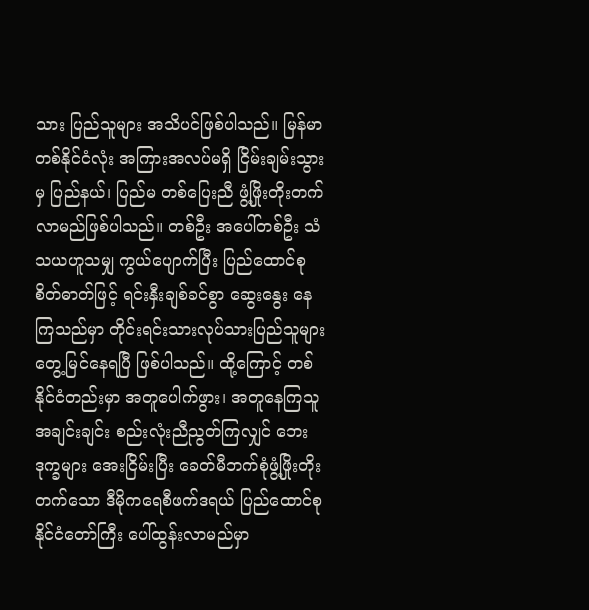သား ပြည်သူများ အသိပင်ဖြစ်ပါသည်။ မြန်မာတစ်နိုင်ငံလုံး အကြားအလပ်မရှိ ငြိမ်းချမ်းသွားမှ ပြည်နယ်၊ ပြည်မ တစ်ပြေးညီ ဖွံ့ဖြိုးတိုးတက်လာမည်ဖြစ်ပါသည်။ တစ်ဦး အပေါ်တစ်ဦး သံသယဟူသမျှ ကွယ်ပျောက်ပြီး ပြည်ထောင်စုစိတ်ဓာတ်ဖြင့် ရင်းနှီးချစ်ခင်စွာ ဆွေးနွေး နေကြသည်မှာ တိုင်းရင်းသားလုပ်သားပြည်သူများ တွေ့မြင်နေရပြီ ဖြစ်ပါသည်။ ထို့ကြောင့် တစ်နိုင်ငံတည်းမှာ အတူပေါက်ဖွား၊ အတူနေကြသူအချင်းချင်း စည်းလုံးညီညွတ်ကြလျှင် ဘေးဒုက္ခများ အေးငြိမ်းပြီး ခေတ်မီဘက်စုံဖွံ့ဖြိုးတိုးတက်သော ဒီမိုကရေစီဖက်ဒရယ် ပြည်ထောင်စုနိုင်ငံတော်ကြီး ပေါ်ထွန်းလာမည်မှာ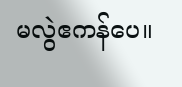မလွဲဧကန်ပေ။